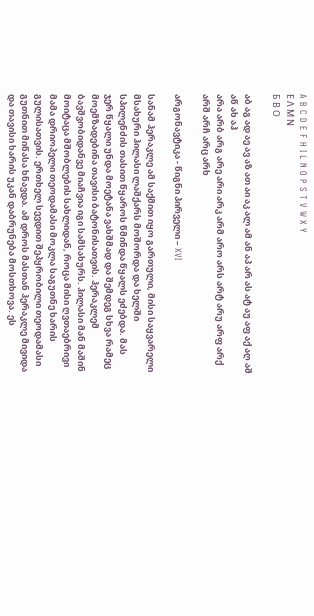A B C D E F H I L N O P S T V W X Y
Ε Λ Μ Ν
Б В О

აბ აგ ად აე ავ აზ ათ აი აკ ალ ამ ან აპ არ ას ატ აუ აფ აქ აღ აშ აწ ახ აჰ
არა არბ არგ არე არი არკ არმ არო არს არტ არუ არფ არქ არშ არჩ არც არხ

არგონავტიკა - წიგნი პირველი – XVI

სანამ ჰერაკლე ამ საქმით იყო გართული, მისი საყვარელი მსახური ჰილასი ლაშქარს მოშორდა და ხელში სპილენძის თასით წყაროს წმინდა წყალს ეძებდა. მას ჯერ წყალი უნდა მოეტანა ვახშმად და შემდეგ სხვა რამეც მოემზადებინა თავისი ბატონისათვის. ჰერაკლემ ბავშვობიდანვე მიაჩვია იგი სამსახურს. ჰილასი მან მაშინ მოიტაცა მშობლების სახლიდან, როცა მისი ღვთაებრივი მამა დრიოპელი თეოდამასი მოკლა საგუთნე ხარის გულისათვის. ერთხელ სევდით შეპყრობილი თეოდამასი გუთნით მიწასა ხნავდა. ამ დროს მასთან ჰერაკლე მივიდა და თავისი ხარის უკან დაბრუნება მოსთხოვა. ეს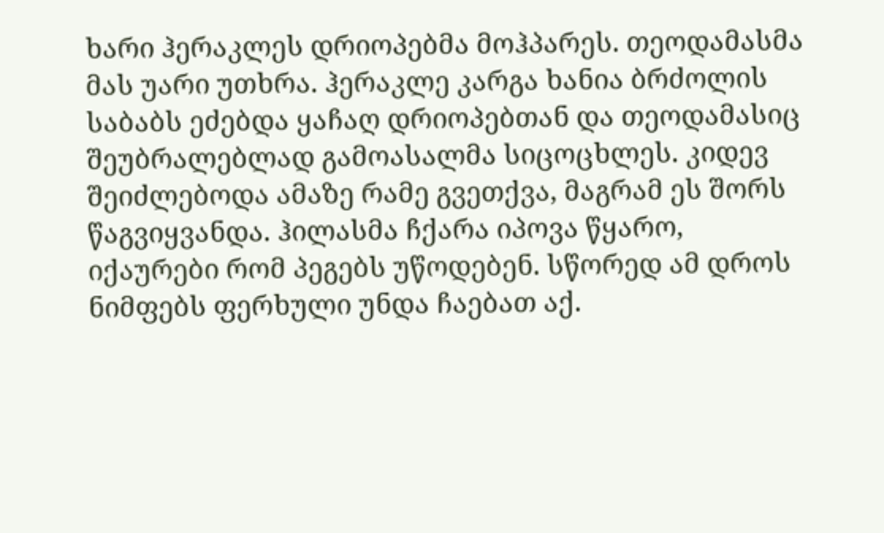ხარი ჰერაკლეს დრიოპებმა მოჰპარეს. თეოდამასმა მას უარი უთხრა. ჰერაკლე კარგა ხანია ბრძოლის საბაბს ეძებდა ყაჩაღ დრიოპებთან და თეოდამასიც შეუბრალებლად გამოასალმა სიცოცხლეს. კიდევ შეიძლებოდა ამაზე რამე გვეთქვა, მაგრამ ეს შორს წაგვიყვანდა. ჰილასმა ჩქარა იპოვა წყარო, იქაურები რომ პეგებს უწოდებენ. სწორედ ამ დროს ნიმფებს ფერხული უნდა ჩაებათ აქ.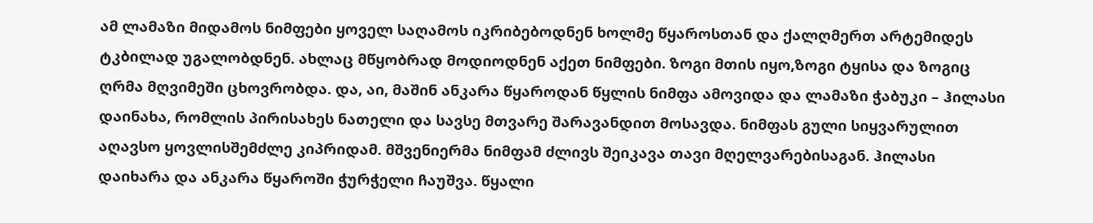ამ ლამაზი მიდამოს ნიმფები ყოველ საღამოს იკრიბებოდნენ ხოლმე წყაროსთან და ქალღმერთ არტემიდეს ტკბილად უგალობდნენ. ახლაც მწყობრად მოდიოდნენ აქეთ ნიმფები. ზოგი მთის იყო,ზოგი ტყისა და ზოგიც ღრმა მღვიმეში ცხოვრობდა. და, აი, მაშინ ანკარა წყაროდან წყლის ნიმფა ამოვიდა და ლამაზი ჭაბუკი – ჰილასი დაინახა, რომლის პირისახეს ნათელი და სავსე მთვარე შარავანდით მოსავდა. ნიმფას გული სიყვარულით აღავსო ყოვლისშემძლე კიპრიდამ. მშვენიერმა ნიმფამ ძლივს შეიკავა თავი მღელვარებისაგან. ჰილასი დაიხარა და ანკარა წყაროში ჭურჭელი ჩაუშვა. წყალი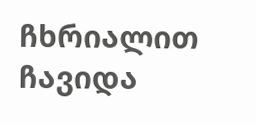ჩხრიალით ჩავიდა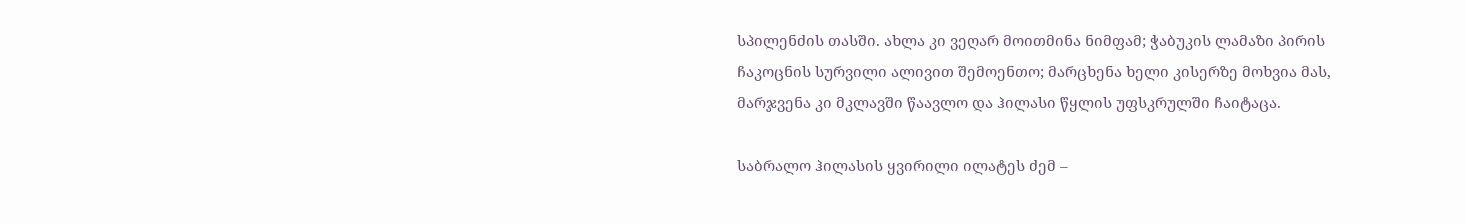სპილენძის თასში. ახლა კი ვეღარ მოითმინა ნიმფამ; ჭაბუკის ლამაზი პირის ჩაკოცნის სურვილი ალივით შემოენთო; მარცხენა ხელი კისერზე მოხვია მას, მარჯვენა კი მკლავში წაავლო და ჰილასი წყლის უფსკრულში ჩაიტაცა.

საბრალო ჰილასის ყვირილი ილატეს ძემ –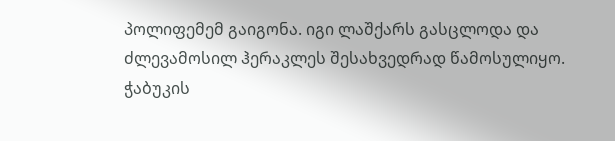პოლიფემემ გაიგონა. იგი ლაშქარს გასცლოდა და ძლევამოსილ ჰერაკლეს შესახვედრად წამოსულიყო. ჭაბუკის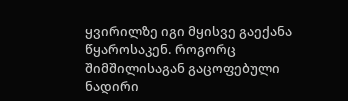ყვირილზე იგი მყისვე გაექანა წყაროსაკენ. როგორც შიმშილისაგან გაცოფებული ნადირი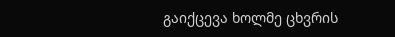გაიქცევა ხოლმე ცხვრის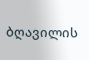ბღავილის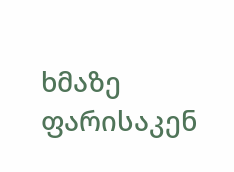ხმაზე ფარისაკენ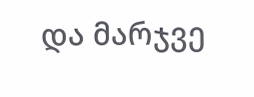და მარჯვე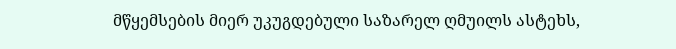მწყემსების მიერ უკუგდებული საზარელ ღმუილს ასტეხს,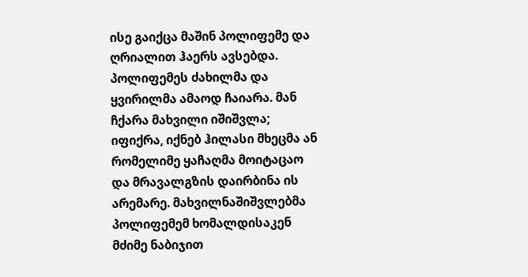ისე გაიქცა მაშინ პოლიფემე და ღრიალით ჰაერს ავსებდა. პოლიფემეს ძახილმა და ყვირილმა ამაოდ ჩაიარა. მან ჩქარა მახვილი იშიშვლა; იფიქრა, იქნებ ჰილასი მხეცმა ან რომელიმე ყაჩაღმა მოიტაცაო და მრავალგზის დაირბინა ის არემარე. მახვილნაშიშვლებმა პოლიფემემ ხომალდისაკენ მძიმე ნაბიჯით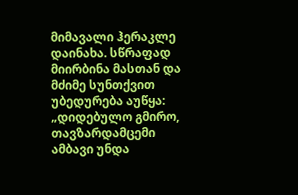მიმავალი ჰერაკლე დაინახა. სწრაფად მიირბინა მასთან და მძიმე სუნთქვით უბედურება აუწყა: „დიდებულო გმირო, თავზარდამცემი ამბავი უნდა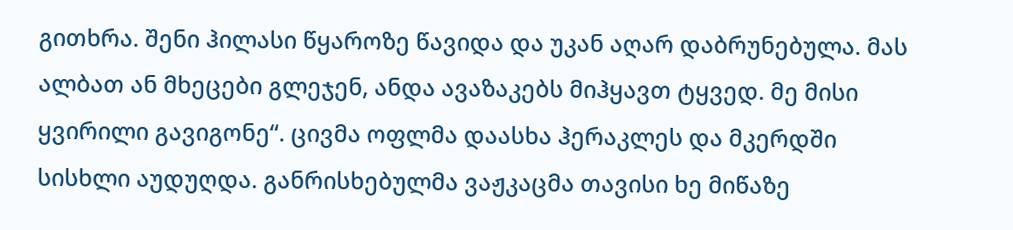გითხრა. შენი ჰილასი წყაროზე წავიდა და უკან აღარ დაბრუნებულა. მას ალბათ ან მხეცები გლეჯენ, ანდა ავაზაკებს მიჰყავთ ტყვედ. მე მისი ყვირილი გავიგონე“. ცივმა ოფლმა დაასხა ჰერაკლეს და მკერდში სისხლი აუდუღდა. განრისხებულმა ვაჟკაცმა თავისი ხე მიწაზე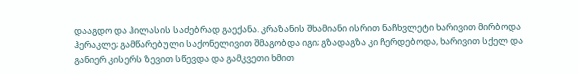დააგდო და ჰილასის საძებრად გაექანა. კრაზანის შხამიანი ისრით ნაჩხვლეტი ხარივით მირბოდა ჰერაკლე; გამწარებული საქონელივით შმაგობდა იგი; გზადაგზა კი ჩერდებოდა, ხარივით სქელ და განიერ კისერს ზევით სწევდა და გამკვეთი ხმით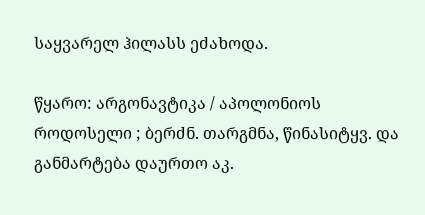საყვარელ ჰილასს ეძახოდა.

წყარო: არგონავტიკა / აპოლონიოს როდოსელი ; ბერძნ. თარგმნა, წინასიტყვ. და განმარტება დაურთო აკ.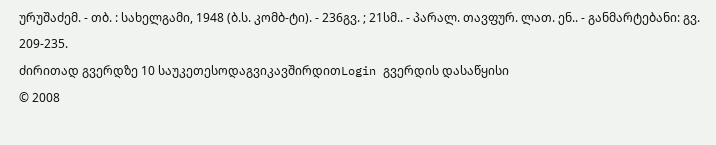ურუშაძემ. - თბ. : სახელგამი, 1948 (ბ.ს. კომბ-ტი). - 236გვ. ; 21სმ.. - პარალ. თავფურ. ლათ. ენ.. - განმარტებანი: გვ. 209-235.
ძირითად გვერდზე 10 საუკეთესოდაგვიკავშირდითLogin გვერდის დასაწყისი
© 2008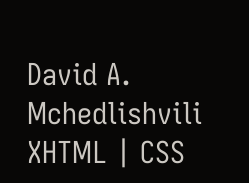David A. Mchedlishvili XHTML | CSS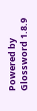Powered by Glossword 1.8.9